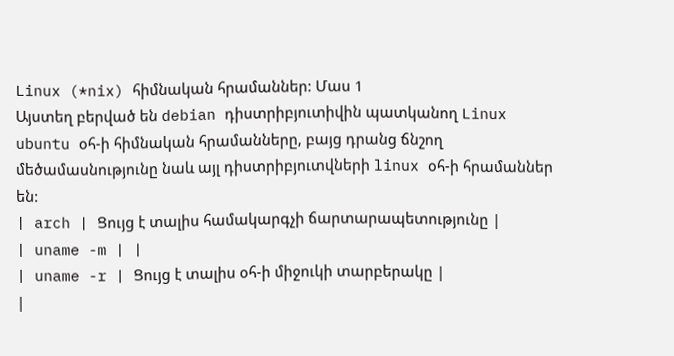Linux (*nix) հիմնական հրամաններ: Մաս 1
Այստեղ բերված են debian դիստրիբյուտիվին պատկանող Linux ubuntu օհ-ի հիմնական հրամանները, բայց դրանց ճնշող մեծամասնությունը նաև այլ դիստրիբյուտվների linux օհ-ի հրամաններ են:
| arch | Ցույց է տալիս համակարգչի ճարտարապետությունը |
| uname -m | |
| uname -r | Ցույց է տալիս օհ-ի միջուկի տարբերակը |
|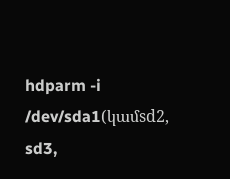hdparm -i /dev/sda1(կամsd2, sd3,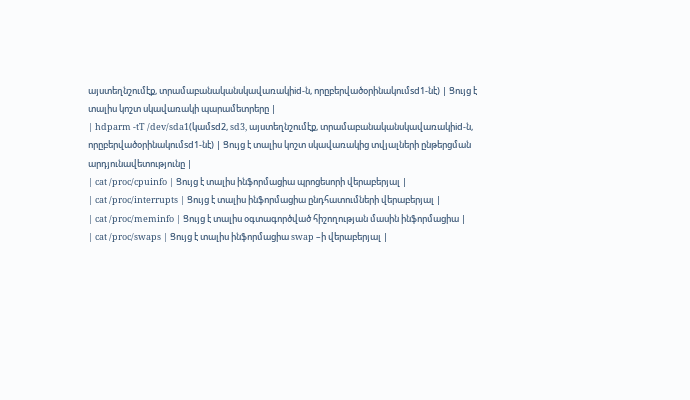այստեղնշումէք, տրամաբանականսկավառակիid-ն, որըբերվածօրինակումsd1-նէ) | Ցույց է տալիս կոշտ սկավառակի պարամետրերը |
| hdparm -tT /dev/sda1(կամsd2, sd3, այստեղնշումէք, տրամաբանականսկավառակիid-ն, որըբերվածօրինակումsd1-նէ) | Ցույց է տալիս կոշտ սկավառակից տվյալների ընթերցման արդյունավետությունը |
| cat /proc/cpuinfo | Ցույց է տալիս ինֆորմացիա պրոցեսորի վերաբերյալ |
| cat /proc/interrupts | Ցույց է տալիս ինֆորմացիա ընդհատումների վերաբերյալ |
| cat /proc/meminfo | Ցույց է տալիս օգտագործված հիշողության մասին ինֆորմացիա |
| cat /proc/swaps | Ցույց է տալիս ինֆորմացիա swap –ի վերաբերյալ |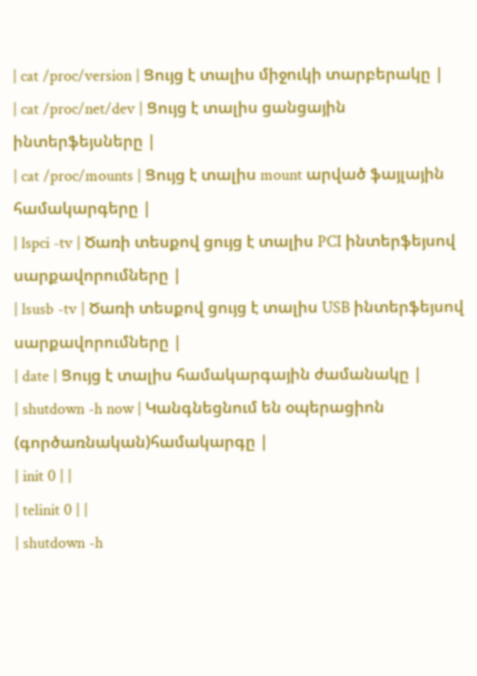| cat /proc/version | Ցույց է տալիս միջուկի տարբերակը |
| cat /proc/net/dev | Ցույց է տալիս ցանցային ինտերֆեյսները |
| cat /proc/mounts | Ցույց է տալիս mount արված ֆայլային համակարգերը |
| lspci -tv | Ծառի տեսքով ցույց է տալիս PCI ինտերֆեյսով սարքավորումները |
| lsusb -tv | Ծառի տեսքով ցույց է տալիս USB ինտերֆեյսով սարքավորումները |
| date | Ցույց է տալիս համակարգային ժամանակը |
| shutdown -h now | Կանգնեցնում են օպերացիոն (գործառնական)համակարգը |
| init 0 | |
| telinit 0 | |
| shutdown -h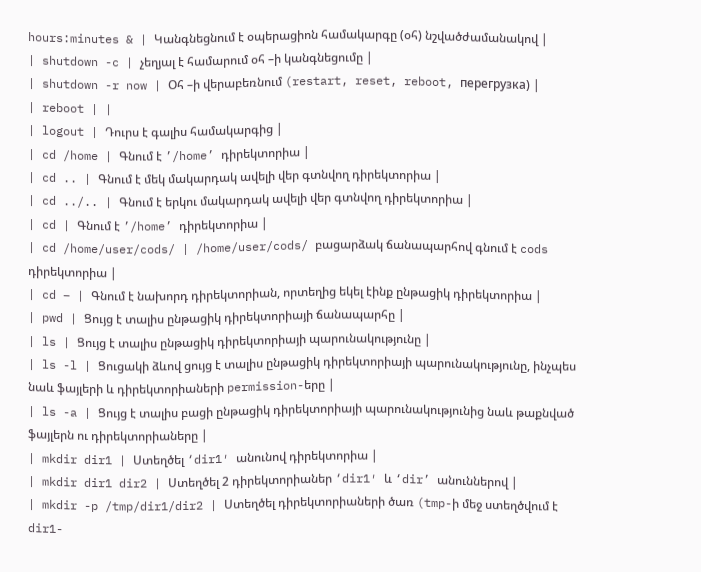hours:minutes & | Կանգնեցնում է օպերացիոն համակարգը (օհ) նշվածժամանակով |
| shutdown -c | չեղյալ է համարում օհ –ի կանգնեցումը |
| shutdown -r now | Օհ –ի վերաբեռնում (restart, reset, reboot, перегрузка) |
| reboot | |
| logout | Դուրս է գալիս համակարգից |
| cd /home | Գնում է ’/home’ դիրեկտորիա |
| cd .. | Գնում է մեկ մակարդակ ավելի վեր գտնվող դիրեկտորիա |
| cd ../.. | Գնում է երկու մակարդակ ավելի վեր գտնվող դիրեկտորիա |
| cd | Գնում է ’/home’ դիրեկտորիա |
| cd /home/user/cods/ | /home/user/cods/ բացարձակ ճանապարհով գնում է cods դիրեկտորիա |
| cd – | Գնում է նախորդ դիրեկտորիան, որտեղից եկել էինք ընթացիկ դիրեկտորիա |
| pwd | Ցույց է տալիս ընթացիկ դիրեկտորիայի ճանապարհը |
| ls | Ցույց է տալիս ընթացիկ դիրեկտորիայի պարունակությունը |
| ls -l | Ցուցակի ձևով ցույց է տալիս ընթացիկ դիրեկտորիայի պարունակությունը, ինչպես նաև ֆայլերի և դիրեկտորիաների permission-երը |
| ls -a | Ցույց է տալիս բացի ընթացիկ դիրեկտորիայի պարունակությունից նաև թաքնված ֆայլերն ու դիրեկտորիաները |
| mkdir dir1 | Ստեղծել ‘dir1′ անունով դիրեկտորիա |
| mkdir dir1 dir2 | Ստեղծել 2 դիրեկտորիաներ ‘dir1′ և ‘dir’ անուններով |
| mkdir -p /tmp/dir1/dir2 | Ստեղծել դիրեկտորիաների ծառ (tmp-ի մեջ ստեղծվում է dir1-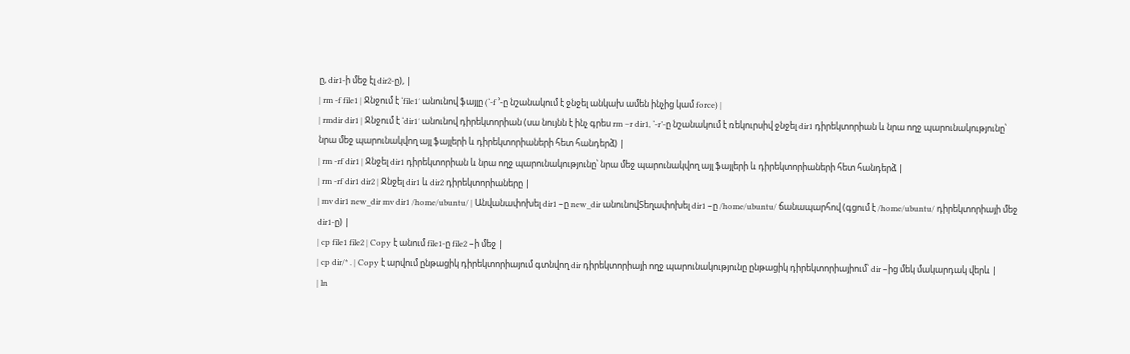ը, dir1-ի մեջ էլ dir2-ը), |
| rm -f file1 | Ջնջում է ‘file1′ անունով ֆայլը (‘-f ’-ը նշանակում է ջնջել անկախ ամեն ինչից կամ force) |
| rmdir dir1 | Ջնջում է ‘dir1′ անունով դիրեկտորիան (սա նույնն է ինչ գրես rm –r dir1, ‘-r’-ը նշանակում է ռեկուրսիվ ջնջել dir1 դիրեկտորիան և նրա ողջ պարունակությունը՝ նրա մեջ պարունակվող այլ ֆայլերի և դիրեկտորիաների հետ հանդերձ) |
| rm -rf dir1 | Ջնջել dir1 դիրեկտորիան և նրա ողջ պարունակությունը՝ նրա մեջ պարունակվող այլ ֆայլերի և դիրեկտորիաների հետ հանդերձ |
| rm -rf dir1 dir2 | Ջնջել dir1 և dir2 դիրեկտորիաները |
| mv dir1 new_dir mv dir1 /home/ubuntu/ | Անվանափոխել dir1 –ը new_dir անունովՏեղափոխել dir1 –ը /home/ubuntu/ ճանապարհով (գցում է /home/ubuntu/ դիրեկտորիայի մեջ dir1-ը) |
| cp file1 file2 | Copy է անում file1-ը file2 –ի մեջ |
| cp dir/* . | Copy է արվում ընթացիկ դիրեկտորիայում գտնվող dir դիրեկտորիայի ողջ պարունակությունը ընթացիկ դիրեկտորիայիում՝ dir –ից մեկ մակարդակ վերև |
| ln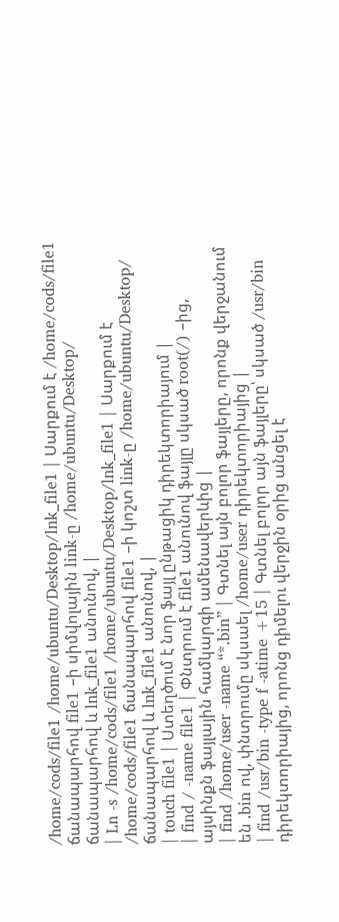/home/cods/file1 /home/ubuntu/Desktop/lnk_file1 | Սարքում է /home/cods/file1 ճանապարհով file1 –ի սիմվոլային link-ը /home/ubuntu/Desktop/ ճանապարհով և lnk_file1 անունով, |
| Ln -s /home/cods/file1 /home/ubuntu/Desktop/lnk_file1 | Սարքում է /home/cods/file1 ճանապարհով file1 –ի կոշտ link-ը /home/ubuntu/Desktop/ ճանապարհով և lnk_file1 անունով, |
| touch file1 | Ստեղծում է նոր ֆայլ ընթացիկ դիրեկտորիայում |
| find / -name file1 | Փնտրում է file1 անունով ֆայլը սկսած root(/) –ից, այսինքն ֆայլային համկարգի ամենավերևից |
| find /home/user -name “*.bin” | Գտնել այն բոլոր ֆայլերը, որոնք վերջանում են .bin ով, փնտրումը սկսաել /home/user դիրեկտորիայից |
| find /usr/bin -type f -atime +15 | Գտնել բոլոր այն ֆայլերը՝ սկսած /usr/bin դիրեկտորիայից, որոնց դիմելու վերջին օրից անցել է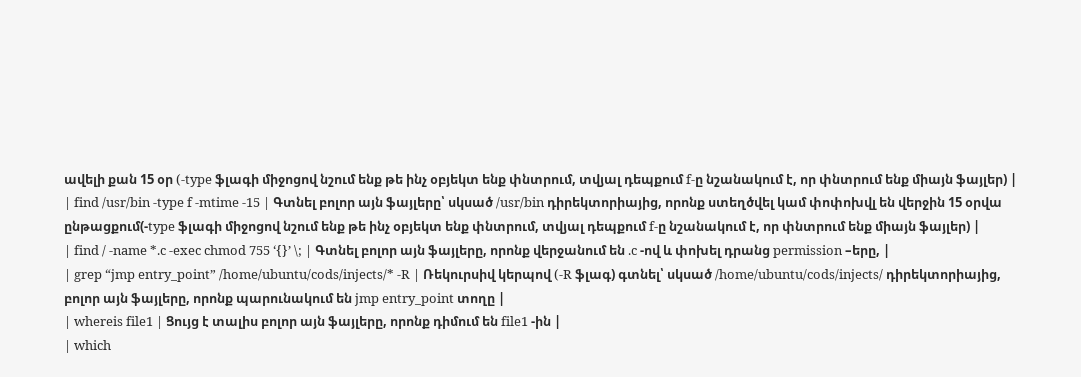ավելի քան 15 օր (-type ֆլագի միջոցով նշում ենք թե ինչ օբյեկտ ենք փնտրում, տվյալ դեպքում f-ը նշանակում է, որ փնտրում ենք միայն ֆայլեր) |
| find /usr/bin -type f -mtime -15 | Գտնել բոլոր այն ֆայլերը՝ սկսած /usr/bin դիրեկտորիայից, որոնք ստեղծվել կամ փոփոխվլ են վերջին 15 օրվա ընթացքում(-type ֆլագի միջոցով նշում ենք թե ինչ օբյեկտ ենք փնտրում, տվյալ դեպքում f-ը նշանակում է, որ փնտրում ենք միայն ֆայլեր) |
| find / -name *.c -exec chmod 755 ‘{}’ \; | Գտնել բոլոր այն ֆայլերը, որոնք վերջանում են .c -ով և փոխել դրանց permission –երը, |
| grep “jmp entry_point” /home/ubuntu/cods/injects/* -R | Ռեկուրսիվ կերպով (-R ֆլագ) գտնել՝ սկսած /home/ubuntu/cods/injects/ դիրեկտորիայից, բոլոր այն ֆայլերը, որոնք պարունակում են jmp entry_point տողը |
| whereis file1 | Ցույց է տալիս բոլոր այն ֆայլերը, որոնք դիմում են file1 -ին |
| which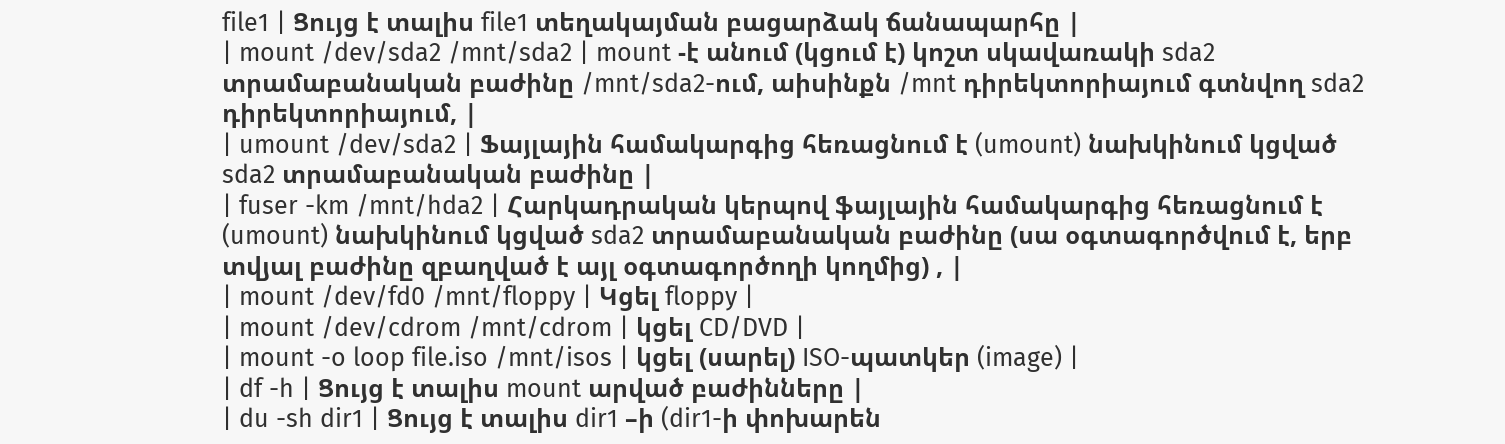file1 | Ցույց է տալիս file1 տեղակայման բացարձակ ճանապարհը |
| mount /dev/sda2 /mnt/sda2 | mount -է անում (կցում է) կոշտ սկավառակի sda2 տրամաբանական բաժինը /mnt/sda2-ում, աիսինքն /mnt դիրեկտորիայում գտնվող sda2 դիրեկտորիայում, |
| umount /dev/sda2 | Ֆայլային համակարգից հեռացնում է (umount) նախկինում կցված sda2 տրամաբանական բաժինը |
| fuser -km /mnt/hda2 | Հարկադրական կերպով ֆայլային համակարգից հեռացնում է (umount) նախկինում կցված sda2 տրամաբանական բաժինը (սա օգտագործվում է, երբ տվյալ բաժինը զբաղված է այլ օգտագործողի կողմից) , |
| mount /dev/fd0 /mnt/floppy | Կցել floppy |
| mount /dev/cdrom /mnt/cdrom | կցել CD/DVD |
| mount -o loop file.iso /mnt/isos | կցել (սարել) ISO-պատկեր (image) |
| df -h | Ցույց է տալիս mount արված բաժինները |
| du -sh dir1 | Ցույց է տալիս dir1 –ի (dir1-ի փոխարեն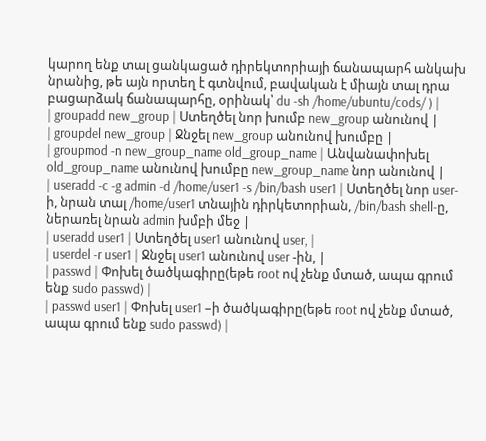կարող ենք տալ ցանկացած դիրեկտորիայի ճանապարհ անկախ նրանից, թե այն որտեղ է գտնվում, բավական է միայն տալ դրա բացարձակ ճանապարհը, օրինակ՝ du -sh /home/ubuntu/cods/ ) |
| groupadd new_group | Ստեղծել նոր խումբ new_group անունով |
| groupdel new_group | Ջնջել new_group անունով խումբը |
| groupmod -n new_group_name old_group_name | Անվանափոխել old_group_name անունով խումբը new_group_name նոր անունով |
| useradd -c -g admin -d /home/user1 -s /bin/bash user1 | Ստեղծել նոր user-ի, նրան տալ /home/user1 տնային դիրկետորիան, /bin/bash shell-ը, ներառել նրան admin խմբի մեջ |
| useradd user1 | Ստեղծել user1 անունով user, |
| userdel -r user1 | Ջնջել user1 անունով user -ին, |
| passwd | Փոխել ծածկագիրը(եթե root ով չենք մտած, ապա գրում ենք sudo passwd) |
| passwd user1 | Փոխել user1 –ի ծածկագիրը(եթե root ով չենք մտած, ապա գրում ենք sudo passwd) |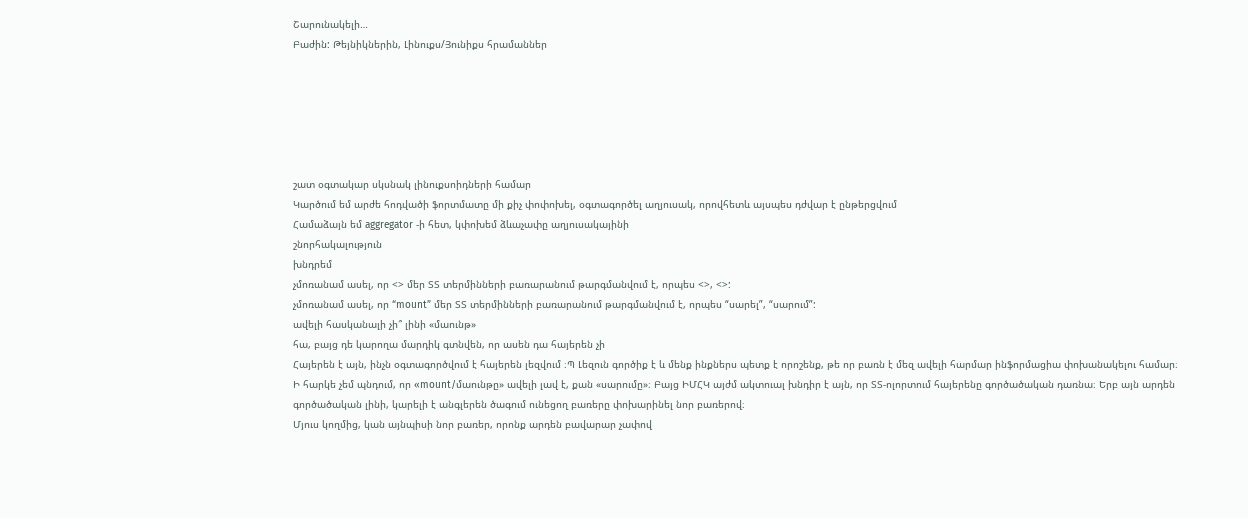Շարունակելի…
Բաժին: Թեյնիկներին, Լինուքս/Յունիքս հրամաններ






շատ օգտակար սկսնակ լինուքսոիդների համար
Կարծում եմ արժե հոդվածի ֆորտմատը մի քիչ փոփոխել, օգտագործել աղյուսակ, որովհետև այսպես դժվար է ընթերցվում
Համաձայն եմ aggregator -ի հետ, կփոխեմ ձևաչափը աղյուսակայինի
շնորհակալություն
խնդրեմ
չմոռանամ ասել, որ <> մեր ՏՏ տերմինների բառարանում թարգմանվում է, որպես <>, <>:
չմոռանամ ասել, որ “mount” մեր ՏՏ տերմինների բառարանում թարգմանվում է, որպես “սարել”, “սարում”:
ավելի հասկանալի չի՞ լինի «մաունթ»
հա, բայց դե կարողա մարդիկ գտնվեն, որ ասեն դա հայերեն չի
Հայերեն է այն, ինչն օգտագործվում է հայերեն լեզվում ։Պ Լեզուն գործիք է և մենք ինքներս պետք է որոշենք, թե որ բառն է մեզ ավելի հարմար ինֆորմացիա փոխանակելու համար։
Ի հարկե չեմ պնդում, որ «mount/մաունթը» ավելի լավ է, քան «սարումը»։ Բայց ԻՄՀԿ այժմ ակտուալ խնդիր է այն, որ ՏՏ-ոլորտում հայերենը գործածական դառնա։ Երբ այն արդեն գործածական լինի, կարելի է անգլերեն ծագում ունեցող բառերը փոխարինել նոր բառերով։
Մյուս կողմից, կան այնպիսի նոր բառեր, որոնք արդեն բավարար չափով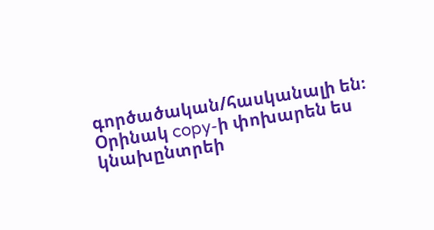գործածական/հասկանալի են։ Օրինակ copy-ի փոխարեն ես կնախընտրեի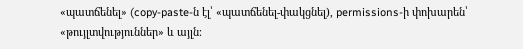«պատճենել» (copy-paste-ն էլ՝ «պատճենել-փակցնել), permissions-ի փոխարեն՝ «թույլտվություններ» և այլն։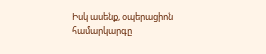Իսկ ասենք, օպերացիոն համարկարգը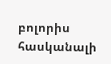բոլորիս հասկանալի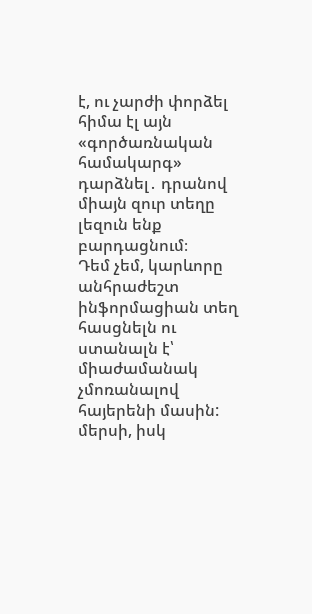է, ու չարժի փորձել հիմա էլ այն «գործառնական համակարգ» դարձնել․ դրանով միայն զուր տեղը լեզուն ենք բարդացնում։
Դեմ չեմ, կարևորը անհրաժեշտ ինֆորմացիան տեղ հասցնելն ու ստանալն է՝ միաժամանակ չմոռանալով հայերենի մասին:
մերսի, իսկ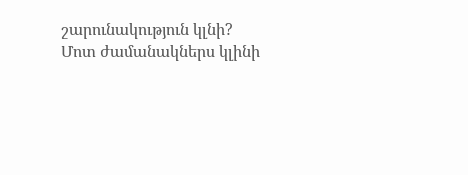շարունակություն կլնի?
Մոտ ժամանակներս կլինի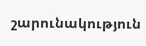շարունակություն